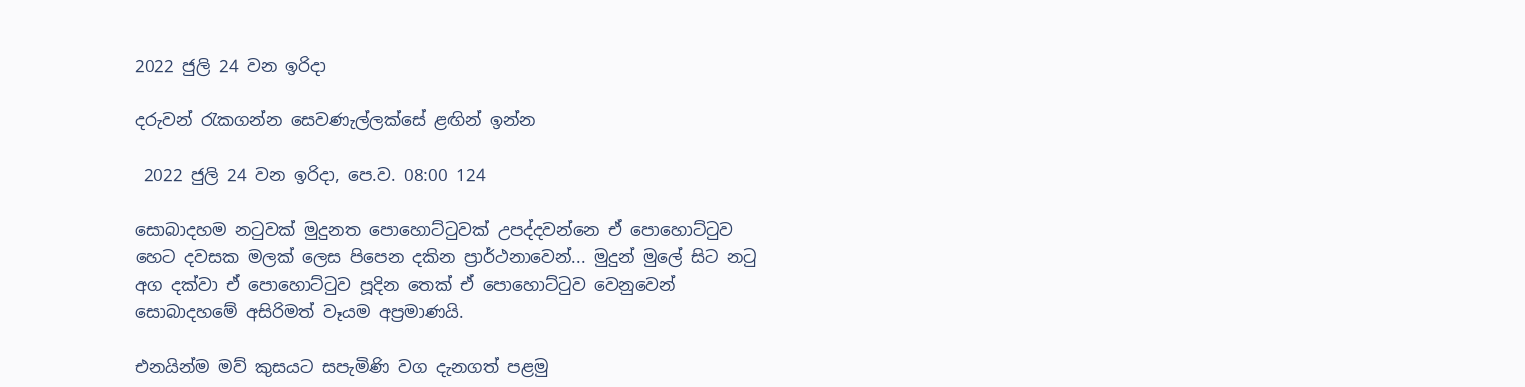2022 ජුලි 24 වන ඉරිදා

දරුවන් රැකගන්න සෙවණැල්ලක්සේ ළඟින් ඉන්න

 2022 ජුලි 24 වන ඉරිදා, පෙ.ව. 08:00 124

සොබාදහම නටුවක් මුදුනත පොහොට්ටුවක් උපද්දවන්නෙ ඒ පොහොට්ටුව හෙට දවසක මලක් ලෙස පිපෙන දකින ප්‍රාර්ථනාවෙන්... මුදුන් මුලේ සිට නටු අග දක්වා ඒ පොහොට්ටුව පූදින තෙක් ඒ පොහොට්ටුව වෙනුවෙන් සොබාදහමේ අසිරිමත් වෑයම අප්‍රමාණයි.

එනයින්ම මව් කුසයට සපැමිණි වග දැනගත් පළමු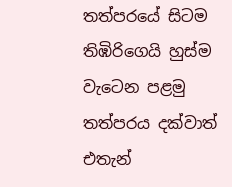තත්පරයේ සිටම තිඹිරිගෙයි හුස්ම වැටෙන පළමු තත්පරය දක්වාත් එතැන්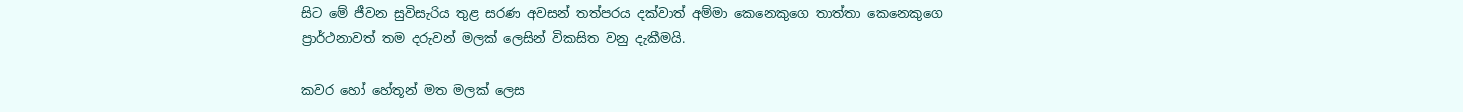සිට මේ ජීවන සුවිසැරිය තුළ සරණ අවසන් තත්පරය දක්වාත් අම්මා කෙනෙකුගෙ තාත්තා කෙනෙකුගෙ ප්‍රාර්ථනාවත් තම දරුවන් මලක් ලෙසින් විකසිත වනු දැකීමයි.

කවර හෝ හේතූන් මත මලක් ලෙස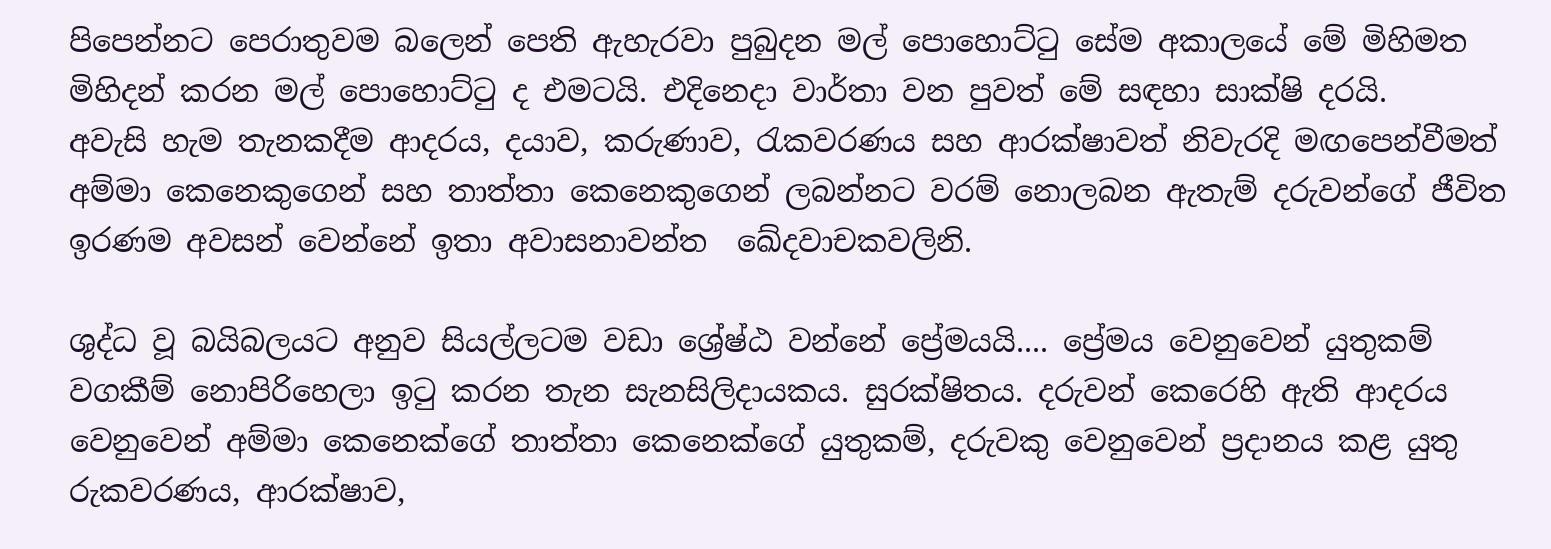පිපෙන්නට පෙරාතුවම බලෙන් පෙති ඇහැරවා පුබුදන මල් පොහොට්ටු සේම අකාලයේ මේ මිහිමත මිහිදන් කරන මල් පොහොට්ටු ද එමටයි. එදිනෙදා වාර්තා වන පුවත් මේ සඳහා සාක්ෂි දරයි.
අවැසි හැම තැනකදීම ආදරය, දයාව, කරුණාව, රැකවරණය සහ ආරක්ෂාවත් නිවැරදි මඟපෙන්වීමත් අම්මා කෙනෙකුගෙන් සහ තාත්තා කෙනෙකුගෙන් ලබන්නට වරම් නොලබන ඇතැම් දරුවන්ගේ ජීවිත ඉරණම අවසන් වෙන්නේ ඉතා අවාසනාවන්ත  ඛේදවාචකවලිනි.

ශුද්ධ වූ බයිබලයට අනුව සියල්ලටම වඩා ශ්‍රේෂ්ඨ වන්නේ ප්‍රේමයයි.... ප්‍රේමය වෙනුවෙන් යුතුකම් වගකීම් නොපිරිහෙලා ඉටු කරන තැන සැනසිලිදායකය. සුරක්ෂිතය. දරුවන් කෙරෙහි ඇති ආදරය වෙනුවෙන් අම්මා කෙනෙක්ගේ තාත්තා කෙනෙක්ගේ යුතුකම්, දරුවකු වෙනුවෙන් ප්‍රදානය කළ යුතු රුකවරණය, ආරක්ෂාව,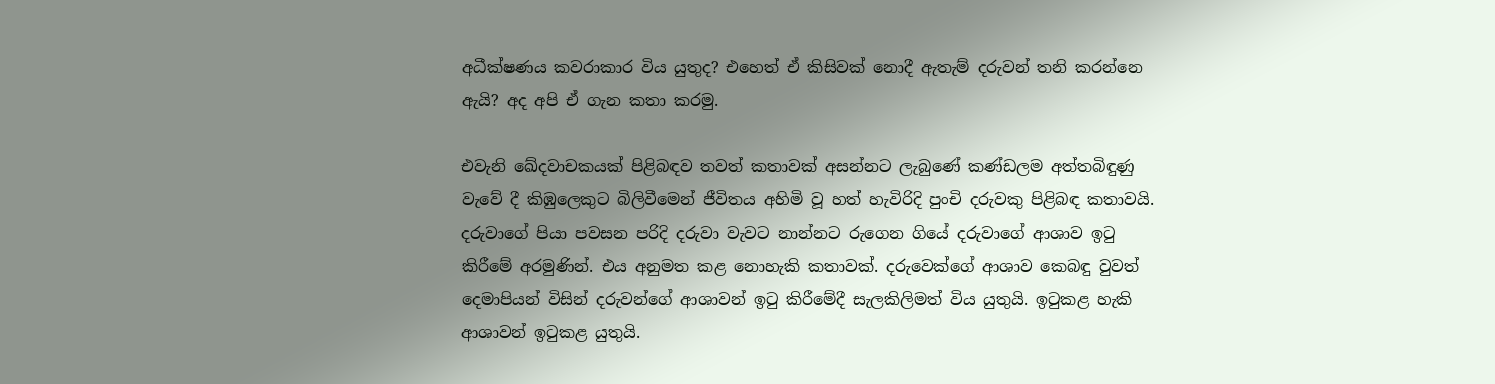අධීක්ෂණය කවරාකාර විය යුතුද? එහෙත් ඒ කිසිවක් නොදී ඇතැම් දරුවන් තනි කරන්නෙ ඇයි? අද අපි ඒ ගැන කතා කරමු.

එවැනි ඛේදවාචකයක් පිළිබඳව තවත් කතාවක් අසන්නට ලැබුණේ කණ්ඩලම අත්තබිඳුණු වැවේ දී කිඹුලෙකුට බිලිවීමෙන් ජීවිතය අහිමි වූ හත් හැවිරිදි පුංචි දරුවකු පිළිබඳ කතාවයි. දරුවාගේ පියා පවසන පරිදි දරුවා වැවට නාන්නට රුගෙන ගියේ දරුවාගේ ආශාව ඉටු කිරීමේ අරමුණින්. එය අනුමත කළ නොහැකි කතාවක්. දරුවෙක්ගේ ආශාව කෙබඳු වුවත් දෙමාපියන් විසින් දරුවන්ගේ ආශාවන් ඉටු කිරීමේදී සැලකිලිමත් විය යුතුයි. ඉටුකළ හැකි ආශාවන් ඉටුකළ යුතුයි.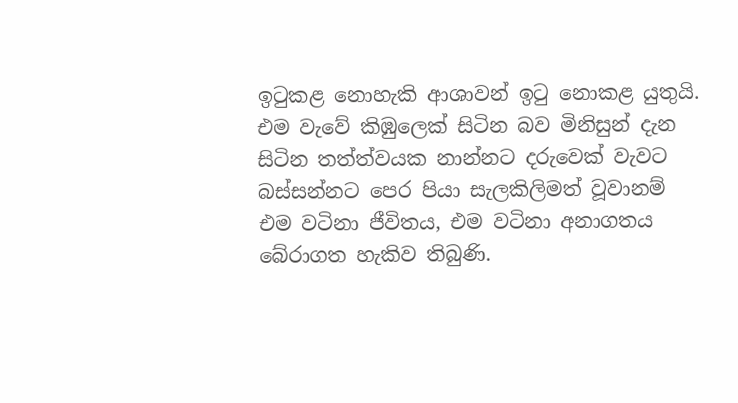ඉටුකළ නොහැකි ආශාවන් ඉටු නොකළ යුතුයි. එම වැවේ කිඹුලෙක් සිටින බව මිනිසුන් දැන සිටින තත්ත්වයක නාන්නට දරුවෙක් වැවට බස්සන්නට පෙර පියා සැලකිලිමත් වූවානම් එම වටිනා ජීවිතය, එම වටිනා අනාගතය බේරාගත හැකිව තිබුණි.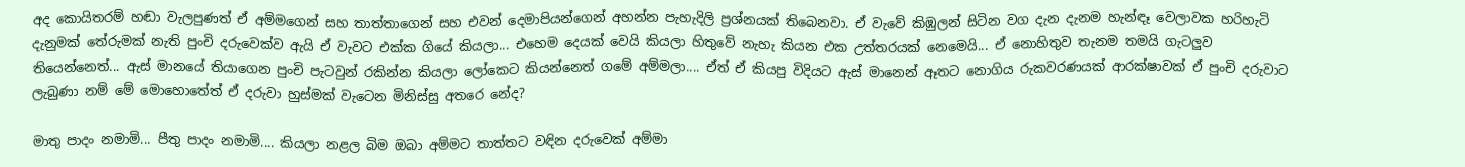අද කොයිතරම් හඬා වැලපුණත් ඒ අම්මගෙන් සහ තාත්තාගෙන් සහ එවන් දෙමාපියන්ගෙන් අහන්න පැහැදිලි ප්‍රශ්නයක් තිබෙනවා. ඒ වැවේ කිඹුලන් සිටින වග දැන දැනම හැන්ඳෑ වෙලාවක හරිහැටි දැනුමක් තේරුමක් නැති පුංචි දරුවෙක්ව ඇයි ඒ වැවට එක්ක ගියේ කියලා... එහෙම දෙයක් වෙයි කියලා හිතුවේ නැහැ කියන එක උත්තරයක් නෙමෙයි... ඒ නොහිතුව තැනම තමයි ගැටලුව තියෙන්නෙත්... ඇස් මානයේ තියාගෙන පුංචි පැටවුන් රකින්න කියලා ලෝකෙට කියන්නෙත් ගමේ අම්මලා.... ඒත් ඒ කියපු විදියට ඇස් මානෙන් ඈතට නොගිය රුකවරණයක් ආරක්ෂාවක් ඒ පුංචි දරුවාට ලැබුණා නම් මේ මොහොතේත් ඒ දරුවා හුස්මක් වැටෙන මිනිස්සු අතරෙ නේද?

මාතු පාදං නමාමි... පීතු පාදං නමාමි.... කියලා නළල බිම ඔබා අම්මට තාත්තට වඳින දරුවෙක් අම්මා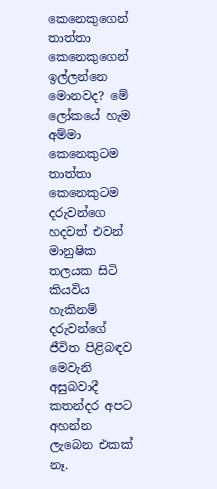කෙනෙකුගෙන් තාත්තා කෙනෙකුගෙන් ඉල්ලන්නෙ මොනවද? මේ ලෝකයේ හැම අම්මා කෙනෙකුටම තාත්තා කෙනෙකුටම දරුවන්ගෙ හදවත් එවන් මානුෂික තලයක සිටි කියවිය හැකිනම් දරුවන්ගේ ජීවිත පිළිබඳව මෙවැනි අසුබවාදී කතන්දර අපට අහන්න ලැබෙන එකක් නෑ.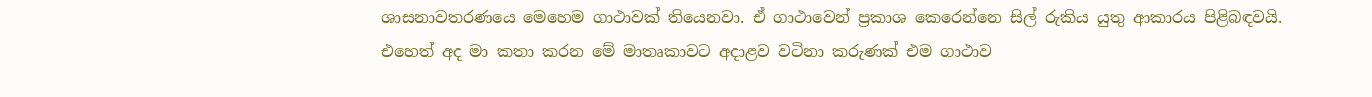ශාසනාවතරණයෙ මෙහෙම ගාථාවක් තියෙනවා. ඒ ගාථාවෙන් ප්‍රකාශ කෙරෙන්නෙ සිල් රුකිය යුතු ආකාරය පිළිබඳවයි. එහෙත් අද මා කතා කරන මේ මාතෘකාවට අදාළව වටිනා කරුණක් එම ගාථාව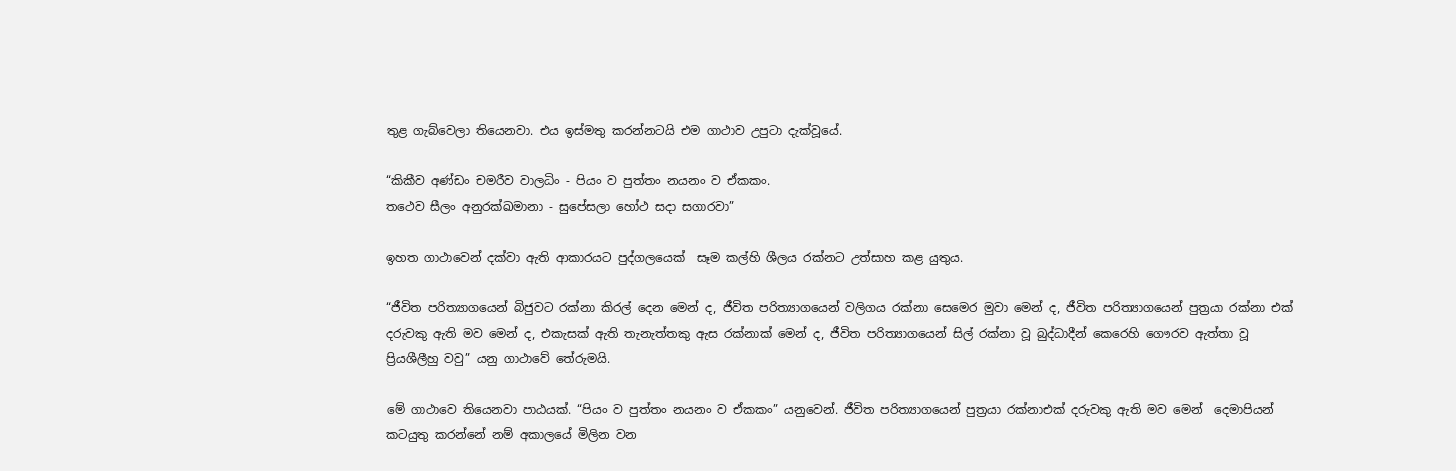තුළ ගැබ්වෙලා තියෙනවා. එය ඉස්මතු කරන්නටයි එම ගාථාව උපුටා දැක්වූයේ.

“කිකීව අණ්ඩං චමරීව වාලධිං - පියං ව පුත්තං නයනං ව ඒකකං.
තථෙව සීලං අනුරක්ඛමානා - සුපේසලා හෝථ සදා සගාරවා”

ඉහත ගාථාවෙන් දක්වා ඇති ආකාරයට පුද්ගලයෙක්  සෑම කල්හි ශීලය රක්නට උත්සාහ කළ යුතුය.

“ජීවිත පරිත්‍යාගයෙන් බිජුවට රක්නා කිරල් දෙන මෙන් ද, ජීවිත පරිත්‍යාගයෙන් වලිගය රක්නා සෙමෙර මුවා මෙන් ද, ජීවිත පරිත්‍යාගයෙන් පුත්‍ර‍යා රක්නා එක් දරුවකු ඇති මව මෙන් ද, එකැසක් ඇති තැනැත්තකු ඇස රක්නාක් මෙන් ද, ජීවිත පරිත්‍යාගයෙන් සිල් රක්නා වූ බුද්ධාදීන් කෙරෙහි ගෞරව ඇත්තා වූ ප්‍රියශීලීහු වවු” යනු ගාථාවේ තේරුමයි.

මේ ගාථාවෙ තියෙනවා පාඨයක්. “පියං ව පුත්තං නයනං ව ඒකකං” යනුවෙන්. ජීවිත පරිත්‍යාගයෙන් පුත්‍ර‍යා රක්නාඑක් දරුවකු ඇති මව මෙන්  දෙමාපියන් කටයුතු කරන්නේ නම් අකාලයේ මිලින වන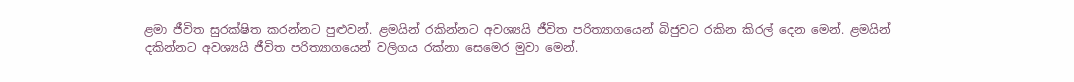ළමා ජීවිත සුරක්ෂිත කරන්නට පුළුවන්. ළමයින් රකින්නට අවශ්‍යයි ජීවිත පරිත්‍යාගයෙන් බිජුවට රකින කිරල් දෙන මෙන්. ළමයින් දකින්නට අවශ්‍යයි ජීවිත පරිත්‍යාගයෙන් වලිගය රක්නා සෙමෙර මුවා මෙන්.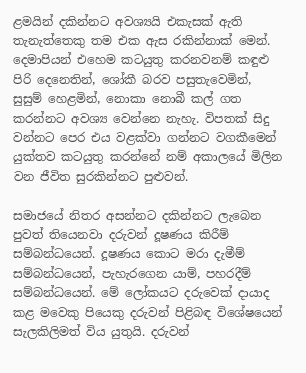ළමයින් දකින්නට අවශ්‍යයි එකැසක් ඇති තැනැත්තෙකු තම එක ඇස රකින්නාක් මෙන්. දෙමාපියන් එහෙම කටයුතු කරනවනම් කඳුළු පිරි දෙනෙතින්, ශෝකී බරව පසුතැවෙමින්, සුසුම් හෙළමින්, නොකා නොබී කල් ගත කරන්නට අවශ්‍ය වෙන්නෙ නැහැ. විපතක් සිදු වන්නට පෙර එය වළක්වා ගන්නට වගකීමෙන් යුක්තව කටයුතු කරන්නේ නම් අකාලයේ මිලින වන ජීවිත සුරකින්නට පුළුවන්.

සමාජයේ නිතර අසන්නට දකින්නට ලැබෙන පුවත් තියෙනවා දරුවන් දූෂණය කිරීම් සම්බන්ධයෙන්. දූෂණය කොට මරා දැමීම් සම්බන්ධයෙන්, පැහැරගෙන යාම්, පහරදීම් සම්බන්ධයෙන්. මේ ලෝකයට දරුවෙක් දායාද කළ මවෙකු පියෙකු දරුවන් පිළිබඳ විශේෂයෙන් සැලකිලිමත් විය යුතුයි. දරුවන්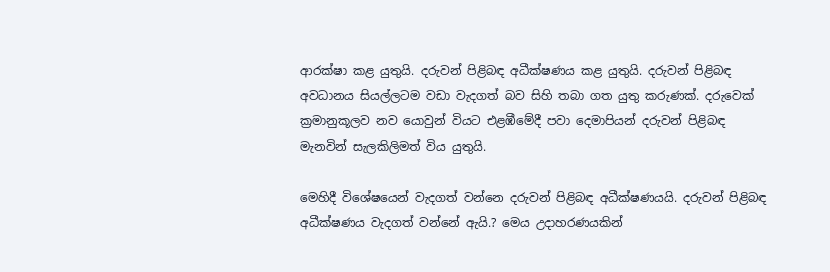ආරක්ෂා කළ යුතුයි. දරුවන් පිළිබඳ අධීක්ෂණය කළ යුතුයි. දරුවන් පිළිබඳ අවධානය සියල්ලටම වඩා වැදගත් බව සිහි තබා ගත යුතු කරුණක්. දරුවෙක් ක්‍රමානුකූලව නව යොවුන් වියට එළඹීමේදී පවා දෙමාපියන් දරුවන් පිළිබඳ මැනවින් සැලකිලිමත් විය යුතුයි.

මෙහිදී විශේෂයෙන් වැදගත් වන්නෙ දරුවන් පිළිබඳ අධීක්ෂණයයි. දරුවන් පිළිබඳ අධීක්ෂණය වැදගත් වන්නේ ඇයි.? මෙය උදාහරණයකින්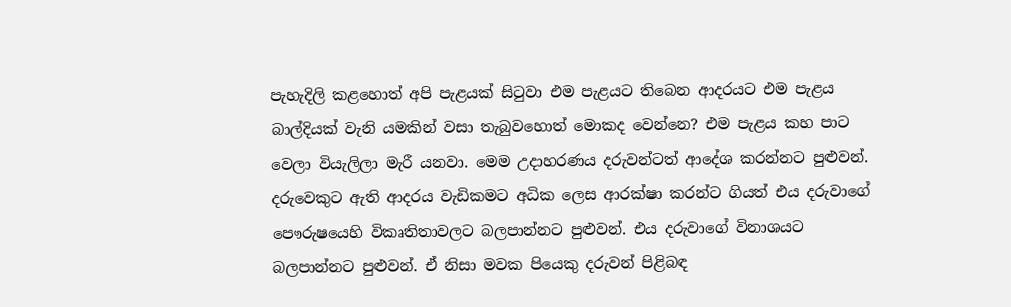පැහැදිලි කළහොත් අපි පැළයක් සිටුවා එම පැළයට තිබෙන ආදරයට එම පැළය බාල්දියක් වැනි යමකින් වසා තැබුවහොත් මොකද වෙන්නෙ? එම පැළය කහ පාට වෙලා වියැලිලා මැරී යනවා. මෙම උදාහරණය දරුවන්ටත් ආදේශ කරන්නට පුළුවන්. දරුවෙකුට ඇති ආදරය වැඩිකමට අධික ලෙස ආරක්ෂා කරන්ට ගියත් එය දරුවාගේ පෞරුෂයෙහි විකෘතිතාවලට බලපාන්නට පුළුවන්. එය දරුවාගේ විනාශයට බලපාන්නට පුළුවන්. ඒ නිසා මවක පියෙකු දරුවන් පිළිබඳ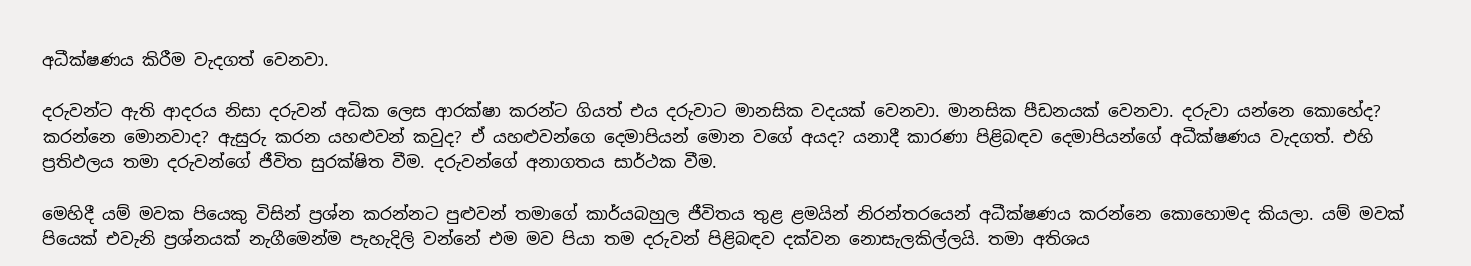අධීක්ෂණය කිරීම වැදගත් වෙනවා.

දරුවන්ට ඇති ආදරය නිසා දරුවන් අධික ලෙස ආරක්ෂා කරන්ට ගියත් එය දරුවාට මානසික වදයක් වෙනවා. මානසික පීඩනයක් වෙනවා. දරුවා යන්නෙ කොහේද? කරන්නෙ මොනවාද? ඇසුරු කරන යහළුවන් කවුද? ඒ යහළුවන්ගෙ දෙමාපියන් මොන වගේ අයද? යනාදී කාරණා පිළිබඳව දෙමාපියන්ගේ අධීක්ෂණය වැදගත්. එහි ප්‍රතිඵලය තමා දරුවන්ගේ ජීවිත සුරක්ෂිත වීම. දරුවන්ගේ අනාගතය සාර්ථක වීම.

මෙහිදී යම් මවක පියෙකු විසින් ප්‍රශ්න කරන්නට පුළුවන් තමාගේ කාර්යබහුල ජීවිතය තුළ ළමයින් නිරන්තරයෙන් අධීක්ෂණය කරන්නෙ කොහොමද කියලා. යම් මවක් පියෙක් එවැනි ප්‍රශ්නයක් නැගීමෙන්ම පැහැදිලි වන්නේ එම මව පියා තම දරුවන් පිළිබඳව දක්වන නොසැලකිල්ලයි. තමා අතිශය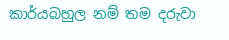කාර්යබහුල නම් තම දරුවා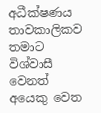අධීක්ෂණය තාවකාලිකව තමාට විශ්වාසී වෙනත් අයෙකු වෙත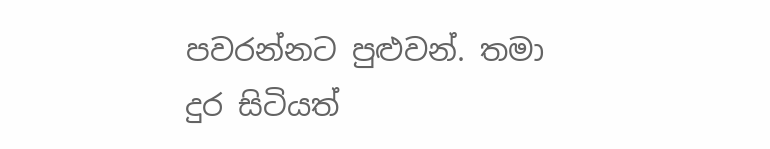පවරන්නට පුළුවන්. තමා දුර සිටියත්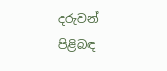දරුවන් පිළිබඳ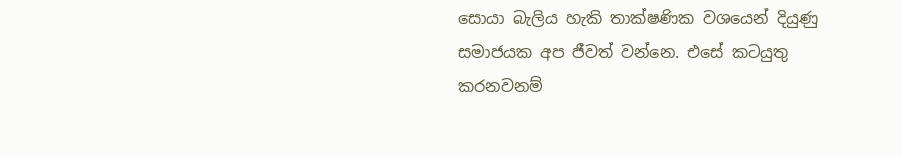සොයා බැලිය හැකි තාක්ෂණික වශයෙන් දියුණු සමාජයක අප ජීවත් වන්නෙ. එසේ කටයුතු කරනවනම්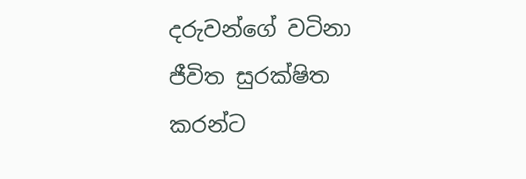දරුවන්ගේ වටිනා ජීවිත සුරක්ෂිත කරන්ට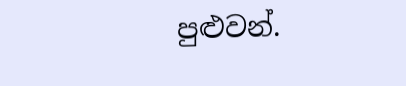පුළුවන්.